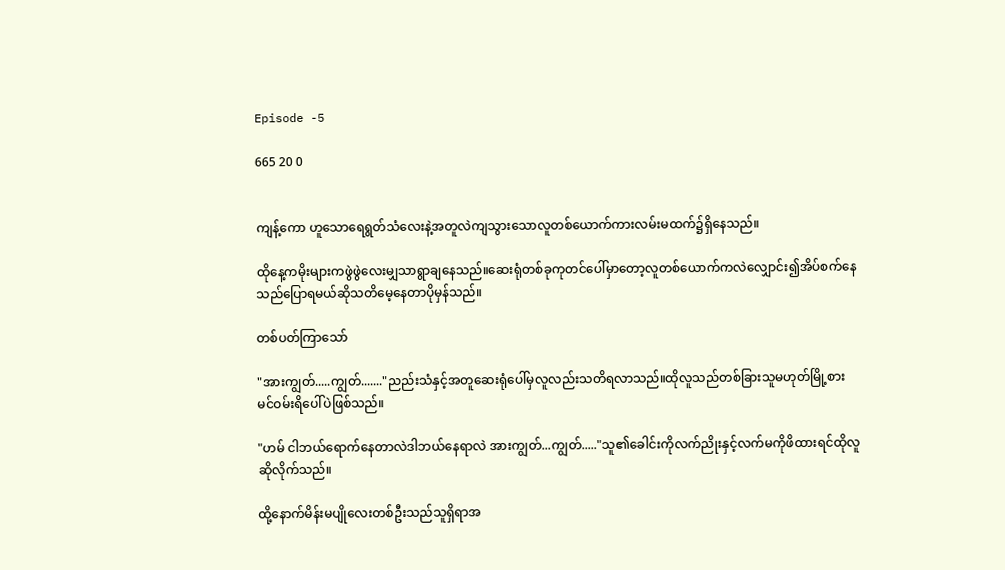Episode -5

665 20 0


ကျန့်ကော ဟူသောရေရွတ်သံလေးနဲ့အတူလဲကျသွားသောလူတစ်ယောက်ကားလမ်းမထက်၌ရှိနေသည်။

ထိုနေ့ကမိုးများကဖွဲဖွဲလေးမျှသာရွာချနေသည်။ဆေးရုံတစ်ခုကုတင်ပေါ်မှာတော့လူတစ်ယောက်ကလဲလျှောင်း၍အိပ်စက်နေသည်ပြောရမယ်ဆိုသတိမေ့နေတာပိုမှန်သည်။

တစ်ပတ်ကြာသော်

"အားကျွတ်.....ကျွတ်......."ညည်းသံနှင့်အတူဆေးရုံပေါ်မှလူလည်းသတိရလာသည်။ထိုလူသည်တစ်ခြားသူမဟုတ်မြို့စားမင်ဝမ်းရိပေါ်ပဲဖြစ်သည်။

"ဟမ် ငါဘယ်ရောက်နေတာလဲဒါဘယ်နေရာလဲ အားကျွတ်...ကျွတ်....."သူ၏ခေါင်းကိုလက်ညိုးနှင့်လက်မကိုဖိထားရင်ထိုလူဆိုလိုက်သည်။

ထို့နောက်မိန်းမပျိုလေးတစ်ဦးသည်သူရှိရာအ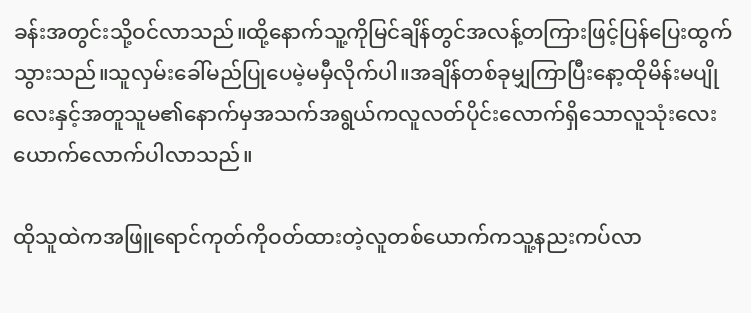ခန်းအတွင်းသို့ဝင်လာသည်။ထို့နောက်သူ့ကိုမြင်ချိန်တွင်အလန့်တကြားဖြင့်ပြန်ပြေးထွက်သွားသည်။သူလှမ်းခေါ်မည်ပြုပေမဲ့မမှီလိုက်ပါ။အချိန်တစ်ခုမျှကြာပြီးနော့ထိုမိန်းမပျိုလေးနှင့်အတူသူမ၏နောက်မှအသက်အရွယ်ကလူလတ်ပိုင်းလောက်ရှိသောလူသုံးလေးယောက်လောက်ပါလာသည်။

ထိုသူထဲကအဖြူရောင်ကုတ်ကိုဝတ်ထားတဲ့လူတစ်ယောက်ကသူ့နညးကပ်လာ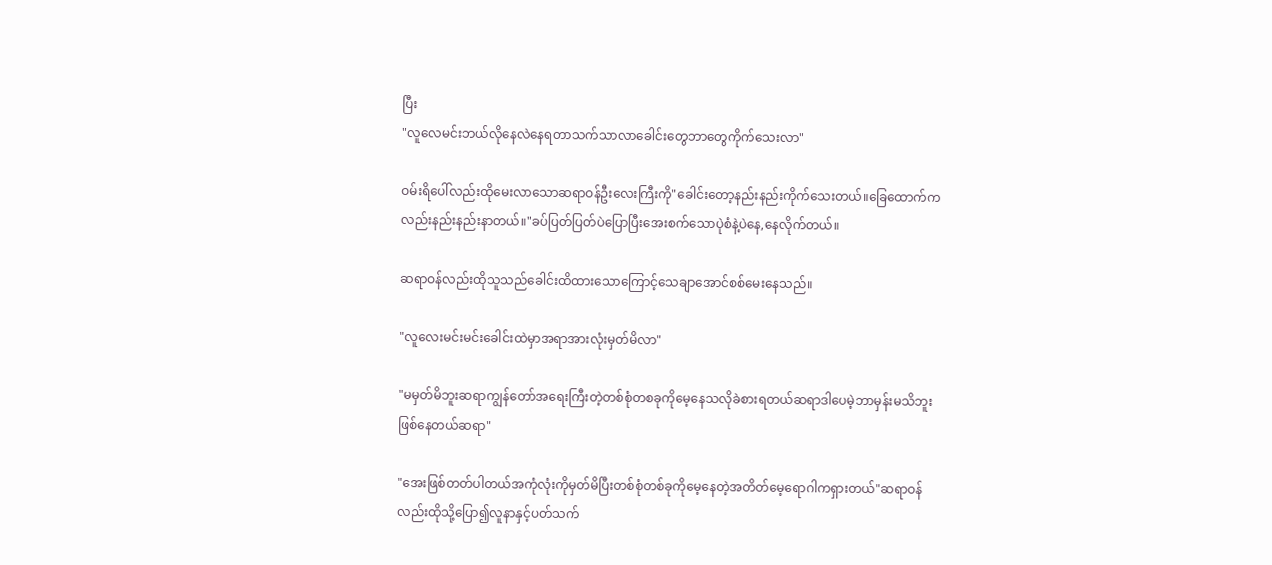ပြီး
"လူလေမင်းဘယ်လိုနေလဲနေရတာသက်သာလာခေါင်းတွေဘာတွေကိုက်သေးလာ"

ဝမ်းရိပေါ်လည်းထိုမေးလာသောဆရာဝန်ဦးလေးကြီးကို"ခေါင်းတော့နည်းနည်းကိုက်သေးတယ်။ခြေထောက်ကလည်းနည်းနည်းနာတယ်။"ခပ်ပြတ်ပြတ်ပဲပြောပြီးအေးစက်သောပုဲစံနဲ့ပဲနေ,နေလိုက်တယ်။

ဆရာဝန်လည်းထိုသူသည်ခေါင်းထိထားသောကြောင့်သေချာအောင်စစ်မေးနေသည်။

"လူလေးမင်းမင်းခေါင်းထဲမှာအရာအားလုံးမှတ်မိလာ"

"မမှတ်မိဘူးဆရာကျွန်တော်အရေးကြီးတဲ့တစ်စုံတစခုကိုမေ့နေသလိုခဲစားရတယ်ဆရာဒါပေမဲ့ဘာမှန်းမသိဘူးဖြစ်နေတယ်ဆရာ"

"အေးဖြစ်တတ်ပါတယ်အကုံလုံးကိုမှတ်မိပြီးတစ်စုံတစ်ခုကိုမေ့နေတဲ့အတိတ်မေ့ရောဂါကရှားတယ်"ဆရာဝန်လည်းထိုသို့ပြော၍လူနာနှင့်ပတ်သက်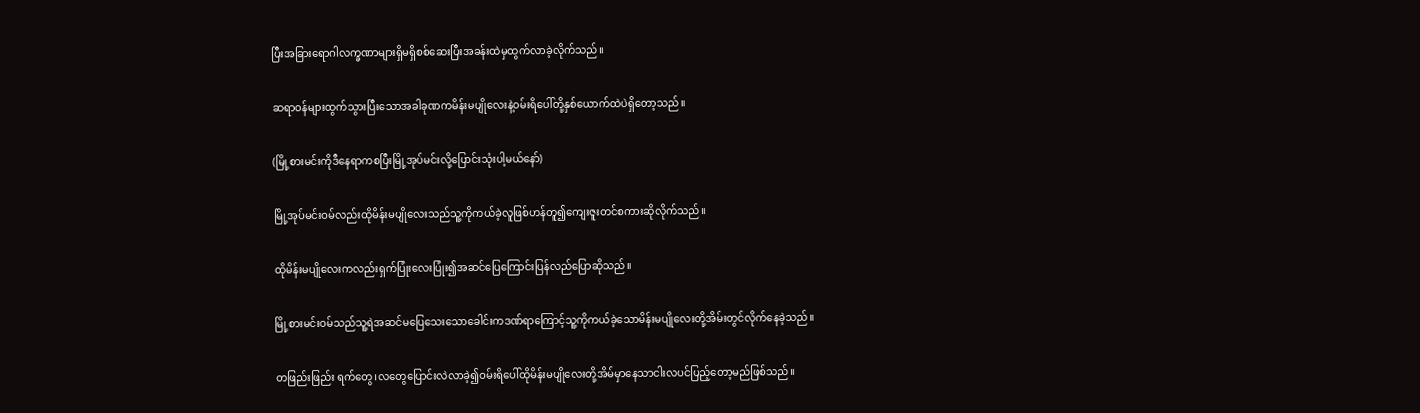ပြီးအခြားရောဂါလက္ခဏာများရှိမရှိစစ်ဆေးပြီးအခန်းထဲမှထွက်လာခဲ့လိုက်သည်။

ဆရာဝန်များထွက်သွားပြီးသောအခါခုဏကမိန်းမပျိုလေးနဲ့ဝမ်းရိပေါ်တို့နှစ်ယောက်ထဲပဲရှိတော့သည်။

(မြို့စားမင်းကိုဒီနေရာကစပြီးမြို့အုပ်မင်းလို့ပြောင်းသုံးပါ့မယ်နော်)

မြို့အုပ်မင်းဝမ်လည်းထိုမိန်းမပျိုလေးသည်သူ့ကိုကယ်ခဲ့လူဖြစ်ဟန်တူ၍ကျေးဇူးတင်စကားဆိုလိုက်သည်။

ထိုမိန်းမပျိုလေးကလည်းရှက်ပြုံးလေးပြုံး၍အဆင်ပြေကြောင်းပြန်လည်ပြောဆိုသည်။

မြို့စားမင်းဝမ်သည်သူ့ရဲအဆင်မပြေသေးသောခေါင်းကဒဏ်ရာကြောင့်သူ့ကိုကယ်ခဲ့သောမိန်းမပျိုလေးတို့အိမ်းတွင်လိုက်နေခဲ့သည်။

တဖြည်းဖြည်း ရက်တွေ၊လတွေပြောင်းလဲလာခဲ့၍ဝမ်းရိပေါ်ထိုမိန်းမပျိုလေးတို့အိမ်မှာနေသာငါးလပင်ပြည့်တော့မည်ဖြစ်သည်။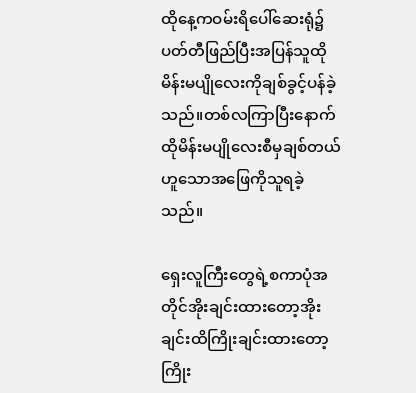ထိုနေ့ကဝမ်းရိပေါ်ဆေးရုံ၌ပတ်တီဖြည်ပြီးအပြန်သူထိုမိန်းမပျိုလေးကိုချစ်ခွင့်ပန်ခဲ့သည်။တစ်လကြာပြီးနောက်ထိုမိန်းမပျိုလေးစီမှချစ်တယ်ဟူသောအဖြေကိုသူရခဲ့သည်။

ရှေးလူကြီးတွေရဲ့စကာပုံအတိုင်အိုးချင်းထားတော့အိုးချင်းထိကြိုးချင်းထားတော့ကြိုး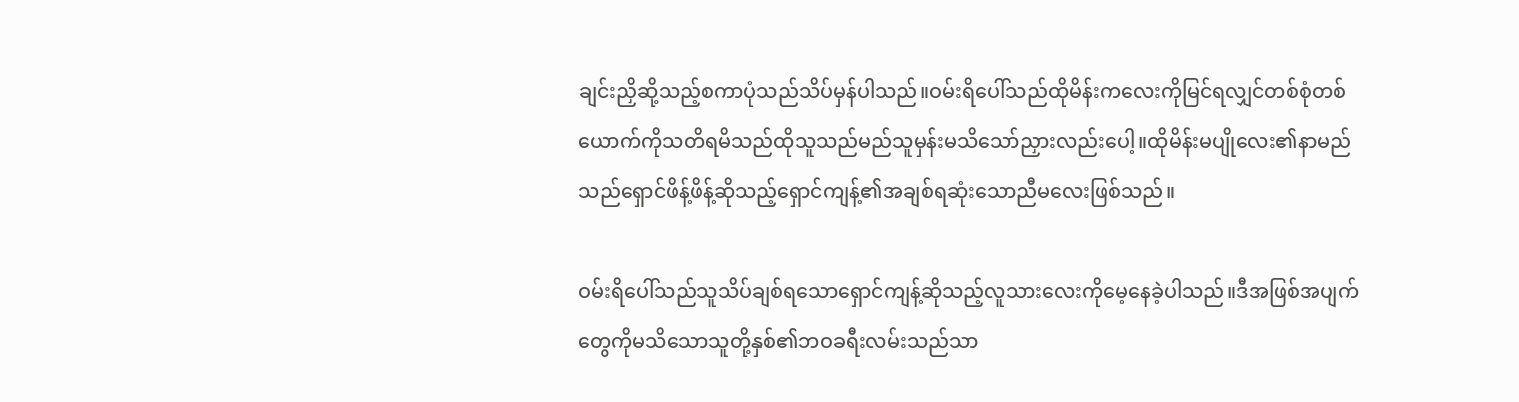ချင်းညှိဆို့သည့်စကာပုံသည်သိပ်မှန်ပါသည်။ဝမ်းရိပေါ်သည်ထိုမိန်းကလေးကိုမြင်ရလျှင်တစ်စုံတစ်ယောက်ကိုသတိရမိသည်ထိုသူသည်မည်သူမှန်းမသိသော်ညှားလည်းပေါ့။ထိုမိန်းမပျိုလေး၏နာမည်သည်ရှောင်ဖိန့်ဖိန့်ဆိုသည့်ရှောင်ကျန့်၏အချစ်ရဆုံးသောညီမလေးဖြစ်သည်။

ဝမ်းရိပေါ်သည်သူသိပ်ချစ်ရသောရှောင်ကျန့်ဆိုသည့်လူသားလေးကိုမေ့နေခဲ့ပါသည်။ဒီအဖြစ်အပျက်တွေကိုမသိသောသူတို့နှစ်၏ဘဝခရီးလမ်းသည်သာ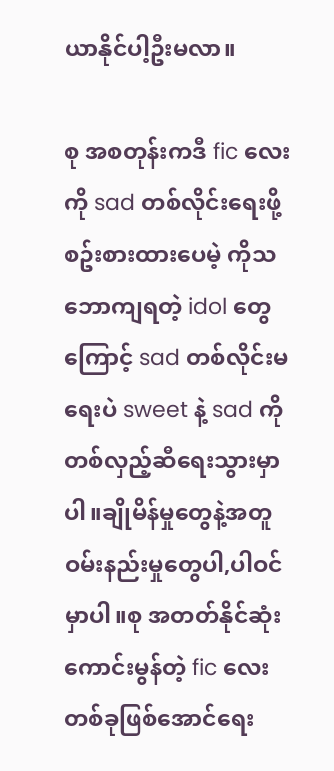ယာနိုင်ပါ့ဦးမလာ။

စု အစတုန်းကဒီ fic လေးကို sad တစ်လိုင်းရေးဖို့စဥ်းစားထားပေမဲ့ ကိုသဘောကျရတဲ့ idol တွေကြောင့် sad တစ်လိုင်းမရေးပဲ sweet နဲ့ sad ကိုတစ်လှည့်ဆီရေးသွားမှာပါ။ချိုမိန်မှုတွေနဲ့အတူဝမ်းနည်းမှုတွေပါ,ပါဝင်မှာပါ။စု အတတ်နိုင်ဆုံးကောင်းမွန်တဲ့ fic လေးတစ်ခုဖြစ်အောင်ရေး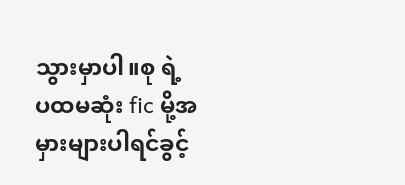သွားမှာပါ။စု ရဲ့ ပထမဆုံး fic မို့အမှားများပါရင်ခွင့်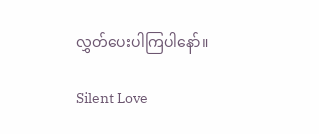လွှတ်ပေးပါကြပါနော်။

Silent Love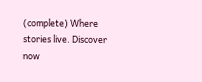(complete) Where stories live. Discover now